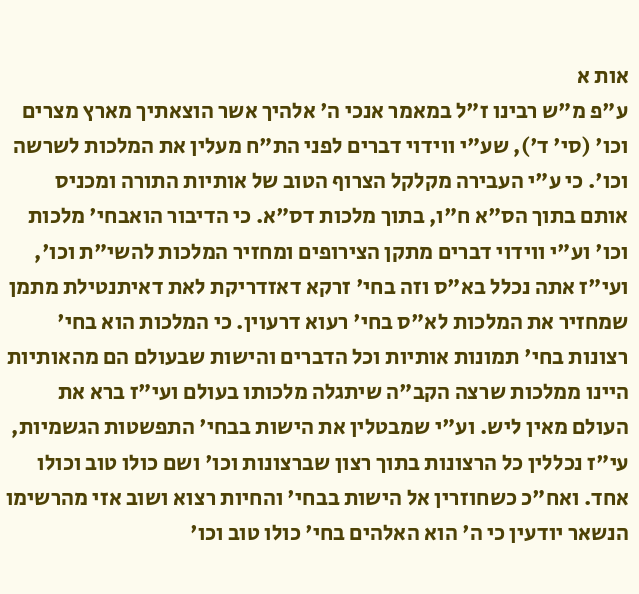אות א
ע"פ מ"ש רבינו ז"ל במאמר אנכי ה' אלהיך אשר הוצאתיך מארץ מצרים וכו' (סי' ד'), שע"י ווידוי דברים לפני הת"ח מעלין את המלכות לשרשה וכו'. כי ע"י העבירה מקלקל הצרוף הטוב של אותיות התורה ומכניס אותם בתוך הס"א ח"ו, בתוך מלכות דס"א. כי הדיבור הואבחי' מלכות וכו' וע"י ווידוי דברים מתקן הצירופים ומחזיר המלכות להשי"ת וכו', ועי"ז אתה נכלל בא"ס וזה בחי' זרקא דאזדריקת לאת דאיתנטילת מתמן שמחזיר את המלכות לא"ס בחי' רעוא דרעוין. כי המלכות הוא בחי' רצונות בחי' תמונות אותיות וכל הדברים והישות שבעולם הם מהאותיות היינו ממלכות שרצה הקב"ה שיתגלה מלכותו בעולם ועי"ז ברא את העולם מאין ליש. וע"י שמבטלין את הישות בבחי' התפשטות הגשמיות, עי"ז נכללין כל הרצונות בתוך רצון שברצונות וכו' ושם כולו טוב וכולו אחד. ואח"כ כשחוזרין אל הישות בבחי' והחיות רצוא ושוב אזי מהרשימו הנשאר יודעין כי ה' הוא האלהים בחי' כולו טוב וכו'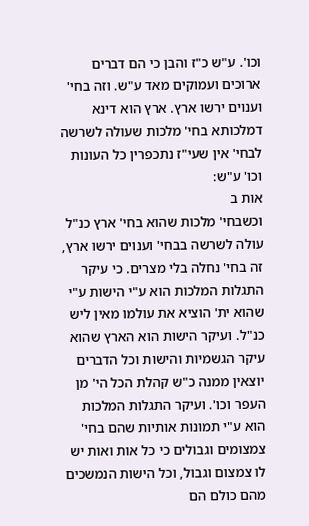וכו'. ע"ש כ"ז והבן כי הם דברים ארוכים ועמוקים מאד ע"ש. וזה בחי' וענוים ירשו ארץ. ארץ הוא דינא דמלכותא בחי' מלכות שעולה לשרשה לבחי' אין שעי"ז נתכפרין כל העונות וכו' ע"ש:
אות ב
וכשבחי' מלכות שהוא בחי' ארץ כנ"ל עולה לשרשה בבחי' וענוים ירשו ארץ, זה בחי' נחלה בלי מצרים. כי עיקר התגלות המלכות הוא ע"י הישות ע"י שהוא ית' הוציא את עולמו מאין ליש כנ"ל. ועיקר הישות הוא הארץ שהוא עיקר הגשמיות והישות וכל הדברים יוצאין ממנה כ"ש קהלת הכל הי' מן העפר וכו'. ועיקר התגלות המלכות הוא ע"י תמונות אותיות שהם בחי' צמצומים וגבולים כי כל אות ואות יש לו צמצום וגבול, וכל הישות הנמשכים מהם כולם הם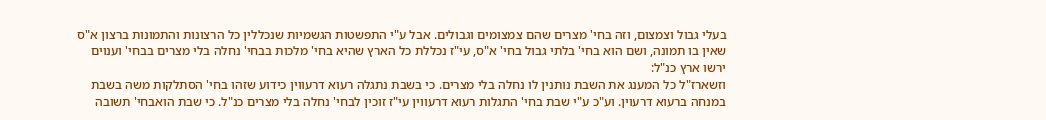בעלי גבול וצמצום, וזה בחי' מצרים שהם צמצומים וגבולים. אבל ע"י התפשטות הגשמיות שנכללין כל הרצונות והתמונות ברצון א"ס שאין בו תמונה, ושם הוא בחי' בלתי גבול בחי' א"ס, עי"ז נכללת כל הארץ שהיא בחי' מלכות בבחי' נחלה בלי מצרים בבחי' וענוים ירשו ארץ כנ"ל:
וזשארז"ל כל המענג את השבת נותנין לו נחלה בלי מצרים. כי בשבת נתגלה רעוא דרעווין כידוע שזהו בחי' הסתלקות משה בשבת במנחה ברעוא דרעוין. וע"כ ע"י שבת בחי' התגלות רעוא דרעווין עי"ז זוכין לבחי' נחלה בלי מצרים כנ"ל. כי שבת הואבחי' תשובה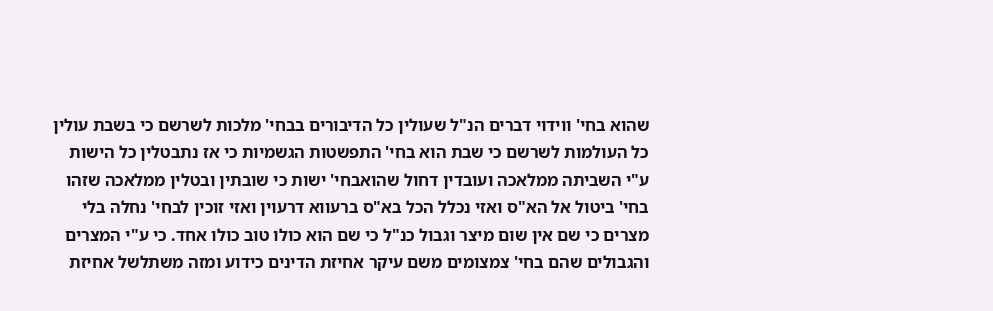שהוא בחי' ווידוי דברים הנ"ל שעולין כל הדיבורים בבחי' מלכות לשרשם כי בשבת עולין כל העולמות לשרשם כי שבת הוא בחי' התפשטות הגשמיות כי אז נתבטלין כל הישות ע"י השביתה ממלאכה ועובדין דחול שהואבחי' ישות כי שובתין ובטלין ממלאכה שזהו בחי' ביטול אל הא"ס ואזי נכלל הכל בא"ס ברעווא דרעוין ואזי זוכין לבחי' נחלה בלי מצרים כי שם אין שום מיצר וגבול כנ"ל כי שם הוא כולו טוב כולו אחד. כי ע"י המצרים והגבולים שהם בחי' צמצומים משם עיקר אחיזת הדינים כידוע ומזה משתלשל אחיזת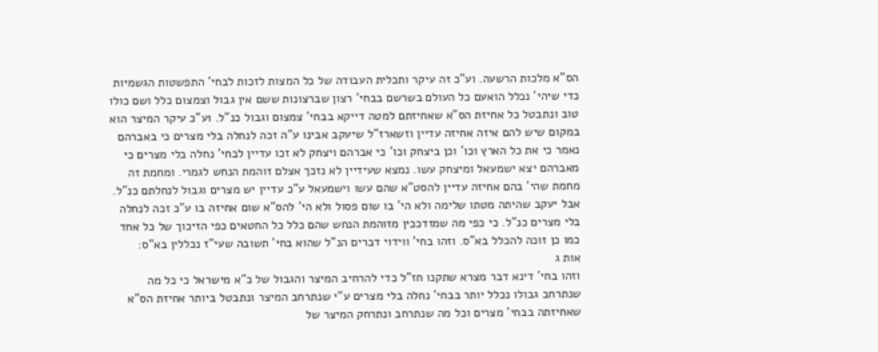הס"א מלכות הרשעה. וע"כ זה עיקר ותכלית העבודה של כל המצות לזכות לבחי' התפשטות הגשמיות כדי שיהי' נכלל הואעם כל העולם בשרשם בבחי' רצון שברצונות ששם אין גבול וצמצום כלל ושם כולו טוב ונתבטל כל אחיזת הס"א שאחיזתם למטה דייקא בבחי' צמצום וגבול כנ"ל. וע"כ עיקר המיצר הוא במקום שיש להם איזה אחיזה עדיין וזשארז"ל שיעקב אבינו ע"ה זכה לנחלה בלי מצרים כי באברהם נאמר כי את כל הארץ וכו' וכן ביצחק וכו' כי אברהם ויצחק לא זכו עדיין לבחי' נחלה בלי מצרים כי מאברהם יצא ישמעאל ומיצחק עשו. נמצא שעידיין לא נזכך אצלם זוהמת הנחש לגמרי. ומחמת זה מחמת שהי' בהם אחיזה עדיין להסט"א שהם עשו וישמעאל ע"כ עדיין יש מצרים וגבול לנחלתם כנ"ל. אבל יעקב שהיתה מטתו שלימה ולא הי' בו שום פסול ולא הי' להס"א שום אחיזה בו ע"כ זכה לנחלה בלי מצרים כנ"ל. כי כפי מה שמזדככין מזוהמת הנחש שהם כלל כל החטאים כפי הזיכוך של כל אחד כמו כן זוכה להכלל בא"ס. וזהו בחי' ווידוי דברים הנ"ל שהוא בחי' תשובה שעי"ז נכללין בא"ס:
אות ג
וזהו בחי' דינא דבר מצרא שתקנו חז"ל כדי להרחיב המיצר והגבול של כ"א מישראל כי כל מה שנתרחב גבולו נכלל יותר בבחי' נחלה בלי מצרים ע"י שנתרחב המיצר ונתבטל ביותר אחיזת הס"א שאחיזתה בבחי' מצרים וכל מה שנתרחב ונתרחק המיצר של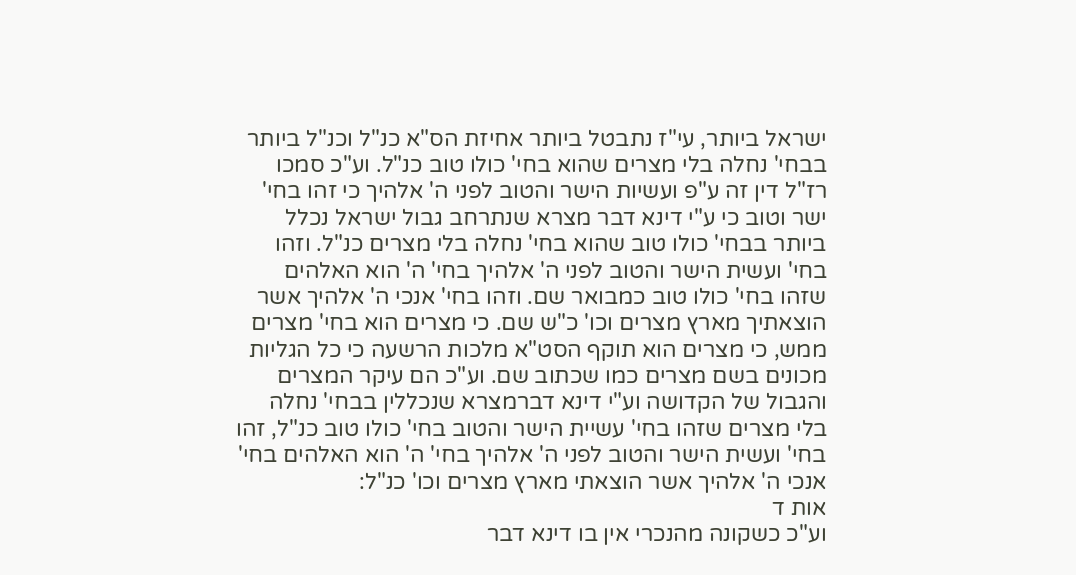ישראל ביותר, עי"ז נתבטל ביותר אחיזת הס"א כנ"ל וכנ"ל ביותר בבחי' נחלה בלי מצרים שהוא בחי' כולו טוב כנ"ל. וע"כ סמכו רז"ל דין זה ע"פ ועשיות הישר והטוב לפני ה' אלהיך כי זהו בחי' ישר וטוב כי ע"י דינא דבר מצרא שנתרחב גבול ישראל נכלל ביותר בבחי' כולו טוב שהוא בחי' נחלה בלי מצרים כנ"ל. וזהו בחי' ועשית הישר והטוב לפני ה' אלהיך בחי' ה' הוא האלהים שזהו בחי' כולו טוב כמבואר שם. וזהו בחי' אנכי ה' אלהיך אשר הוצאתיך מארץ מצרים וכו' כ"ש שם. כי מצרים הוא בחי' מצרים ממש, כי מצרים הוא תוקף הסט"א מלכות הרשעה כי כל הגליות מכונים בשם מצרים כמו שכתוב שם. וע"כ הם עיקר המצרים והגבול של הקדושה וע"י דינא דברמצרא שנכללין בבחי' נחלה בלי מצרים שזהו בחי' עשיית הישר והטוב בחי' כולו טוב כנ"ל, זהו בחי' ועשית הישר והטוב לפני ה' אלהיך בחי' ה' הוא האלהים בחי' אנכי ה' אלהיך אשר הוצאתי מארץ מצרים וכו' כנ"ל:
אות ד
וע"כ כשקונה מהנכרי אין בו דינא דבר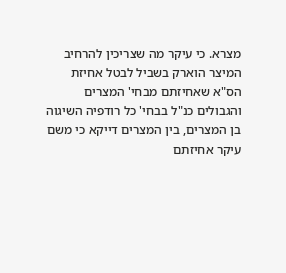מצרא. כי עיקר מה שצריכין להרחיב המיצר הוארק בשביל לבטל אחיזת הס"א שאחיזתם מבחי' המצרים והגבולים כנ"ל בבחי' כל רודפיה השיגוה בן המצרים, בין המצרים דייקא כי משם עיקר אחיזתם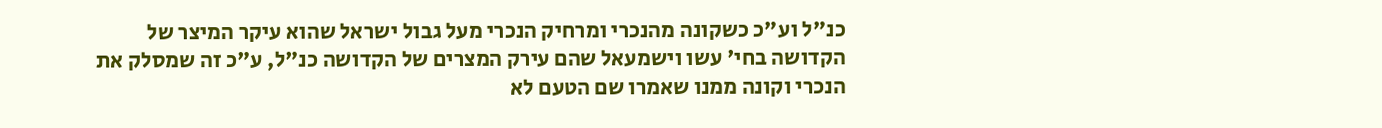כנ"ל וע"כ כשקונה מהנכרי ומרחיק הנכרי מעל גבול ישראל שהוא עיקר המיצר של הקדושה בחי' עשו וישמעאל שהם עירק המצרים של הקדושה כנ"ל, ע"כ זה שמסלק את הנכרי וקונה ממנו שאמרו שם הטעם לא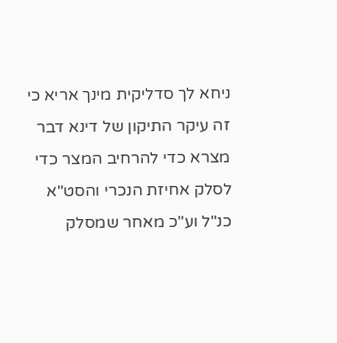ניחא לך סדליקית מינך אריא כי זה עיקר התיקון של דינא דבר מצרא כדי להרחיב המצר כדי לסלק אחיזת הנכרי והסט"א כנ"ל וע"כ מאחר שמסלק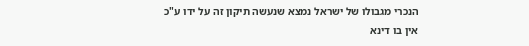הנכרי מגבולו של ישראל נמצא שנעשה תיקון זה על ידו ע"כ אין בו דינא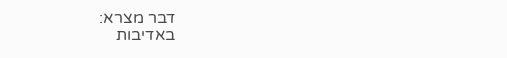דבר מצרא:
באדיבות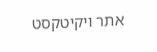אתר ויקיטקסט